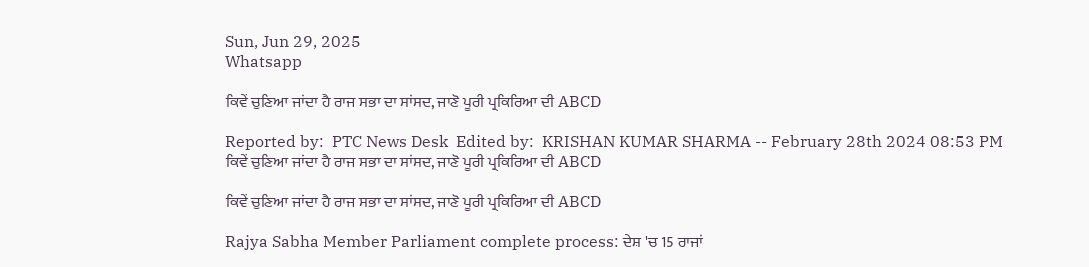Sun, Jun 29, 2025
Whatsapp

ਕਿਵੇਂ ਚੁਣਿਆ ਜਾਂਦਾ ਹੈ ਰਾਜ ਸਭਾ ਦਾ ਸਾਂਸਦ, ਜਾਣੋ ਪੂਰੀ ਪ੍ਰਕਿਰਿਆ ਦੀ ABCD

Reported by:  PTC News Desk  Edited by:  KRISHAN KUMAR SHARMA -- February 28th 2024 08:53 PM
ਕਿਵੇਂ ਚੁਣਿਆ ਜਾਂਦਾ ਹੈ ਰਾਜ ਸਭਾ ਦਾ ਸਾਂਸਦ, ਜਾਣੋ ਪੂਰੀ ਪ੍ਰਕਿਰਿਆ ਦੀ ABCD

ਕਿਵੇਂ ਚੁਣਿਆ ਜਾਂਦਾ ਹੈ ਰਾਜ ਸਭਾ ਦਾ ਸਾਂਸਦ, ਜਾਣੋ ਪੂਰੀ ਪ੍ਰਕਿਰਿਆ ਦੀ ABCD

Rajya Sabha Member Parliament complete process: ਦੇਸ਼ 'ਚ 15 ਰਾਜਾਂ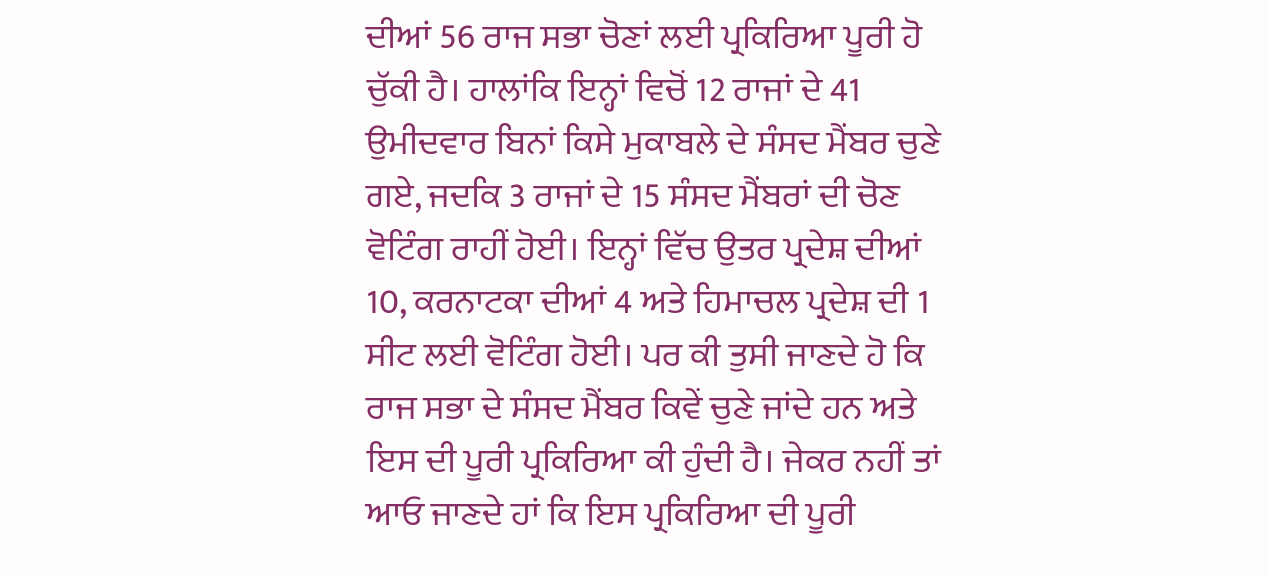ਦੀਆਂ 56 ਰਾਜ ਸਭਾ ਚੋਣਾਂ ਲਈ ਪ੍ਰਕਿਰਿਆ ਪੂਰੀ ਹੋ ਚੁੱਕੀ ਹੈ। ਹਾਲਾਂਕਿ ਇਨ੍ਹਾਂ ਵਿਚੋਂ 12 ਰਾਜਾਂ ਦੇ 41 ਉਮੀਦਵਾਰ ਬਿਨਾਂ ਕਿਸੇ ਮੁਕਾਬਲੇ ਦੇ ਸੰਸਦ ਮੈਂਬਰ ਚੁਣੇ ਗਏ, ਜਦਕਿ 3 ਰਾਜਾਂ ਦੇ 15 ਸੰਸਦ ਮੈਂਬਰਾਂ ਦੀ ਚੋਣ ਵੋਟਿੰਗ ਰਾਹੀਂ ਹੋਈ। ਇਨ੍ਹਾਂ ਵਿੱਚ ਉਤਰ ਪ੍ਰਦੇਸ਼ ਦੀਆਂ 10, ਕਰਨਾਟਕਾ ਦੀਆਂ 4 ਅਤੇ ਹਿਮਾਚਲ ਪ੍ਰਦੇਸ਼ ਦੀ 1 ਸੀਟ ਲਈ ਵੋਟਿੰਗ ਹੋਈ। ਪਰ ਕੀ ਤੁਸੀ ਜਾਣਦੇ ਹੋ ਕਿ ਰਾਜ ਸਭਾ ਦੇ ਸੰਸਦ ਮੈਂਬਰ ਕਿਵੇਂ ਚੁਣੇ ਜਾਂਦੇ ਹਨ ਅਤੇ ਇਸ ਦੀ ਪੂਰੀ ਪ੍ਰਕਿਰਿਆ ਕੀ ਹੁੰਦੀ ਹੈ। ਜੇਕਰ ਨਹੀਂ ਤਾਂ ਆਓ ਜਾਣਦੇ ਹਾਂ ਕਿ ਇਸ ਪ੍ਰਕਿਰਿਆ ਦੀ ਪੂਰੀ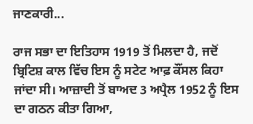ਜਾਣਕਾਰੀ...

ਰਾਜ ਸਭਾ ਦਾ ਇਤਿਹਾਸ 1919 ਤੋਂ ਮਿਲਦਾ ਹੈ, ਜਦੋਂ ਬ੍ਰਿਟਿਸ਼ ਕਾਲ ਵਿੱਚ ਇਸ ਨੂੰ ਸਟੇਟ ਆਫ਼ ਕੌਂਸਲ ਕਿਹਾ ਜਾਂਦਾ ਸੀ। ਆਜ਼ਾਦੀ ਤੋਂ ਬਾਅਦ 3 ਅਪ੍ਰੈਲ 1952 ਨੂੰ ਇਸ ਦਾ ਗਠਨ ਕੀਤਾ ਗਿਆ,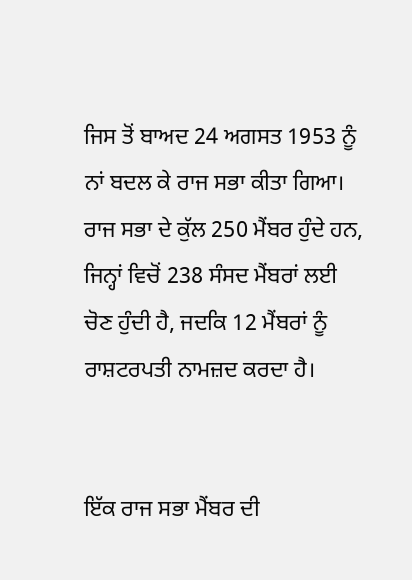ਜਿਸ ਤੋਂ ਬਾਅਦ 24 ਅਗਸਤ 1953 ਨੂੰ ਨਾਂ ਬਦਲ ਕੇ ਰਾਜ ਸਭਾ ਕੀਤਾ ਗਿਆ। ਰਾਜ ਸਭਾ ਦੇ ਕੁੱਲ 250 ਮੈਂਬਰ ਹੁੰਦੇ ਹਨ, ਜਿਨ੍ਹਾਂ ਵਿਚੋਂ 238 ਸੰਸਦ ਮੈਂਬਰਾਂ ਲਈ ਚੋਣ ਹੁੰਦੀ ਹੈ, ਜਦਕਿ 12 ਮੈਂਬਰਾਂ ਨੂੰ ਰਾਸ਼ਟਰਪਤੀ ਨਾਮਜ਼ਦ ਕਰਦਾ ਹੈ।


ਇੱਕ ਰਾਜ ਸਭਾ ਮੈਂਬਰ ਦੀ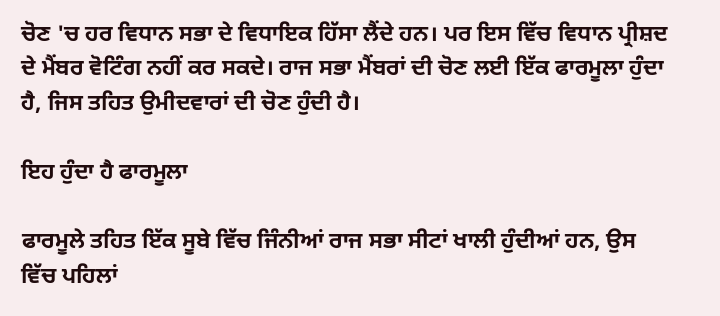ਚੋਣ 'ਚ ਹਰ ਵਿਧਾਨ ਸਭਾ ਦੇ ਵਿਧਾਇਕ ਹਿੱਸਾ ਲੈਂਦੇ ਹਨ। ਪਰ ਇਸ ਵਿੱਚ ਵਿਧਾਨ ਪ੍ਰੀਸ਼ਦ ਦੇ ਮੈਂਬਰ ਵੋਟਿੰਗ ਨਹੀਂ ਕਰ ਸਕਦੇ। ਰਾਜ ਸਭਾ ਮੈਂਬਰਾਂ ਦੀ ਚੋਣ ਲਈ ਇੱਕ ਫਾਰਮੂਲਾ ਹੁੰਦਾ ਹੈ, ਜਿਸ ਤਹਿਤ ਉਮੀਦਵਾਰਾਂ ਦੀ ਚੋਣ ਹੁੰਦੀ ਹੈ।

ਇਹ ਹੁੰਦਾ ਹੈ ਫਾਰਮੂਲਾ

ਫਾਰਮੂਲੇ ਤਹਿਤ ਇੱਕ ਸੂਬੇ ਵਿੱਚ ਜਿੰਨੀਆਂ ਰਾਜ ਸਭਾ ਸੀਟਾਂ ਖਾਲੀ ਹੁੰਦੀਆਂ ਹਨ, ਉਸ ਵਿੱਚ ਪਹਿਲਾਂ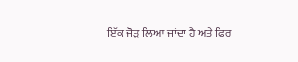ਇੱਕ ਜੋੜ ਲਿਆ ਜਾਂਦਾ ਹੈ ਅਤੇ ਫਿਰ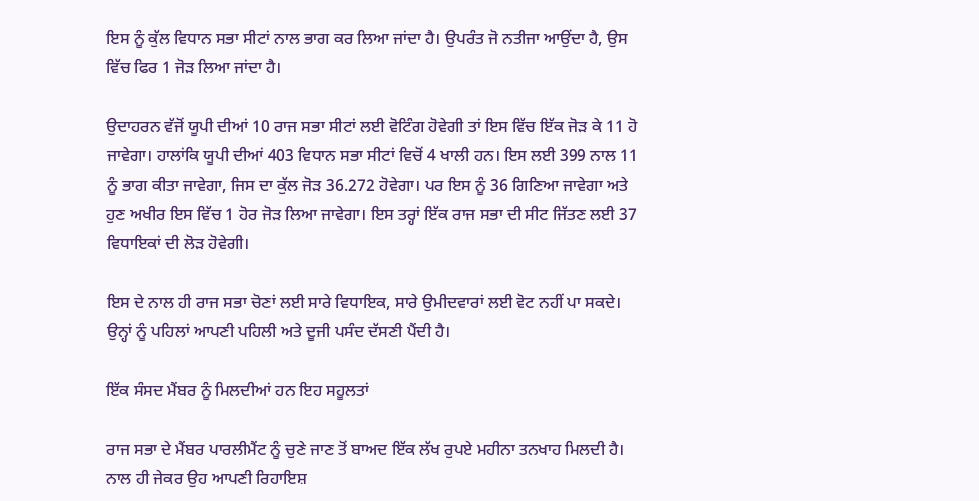ਇਸ ਨੂੰ ਕੁੱਲ ਵਿਧਾਨ ਸਭਾ ਸੀਟਾਂ ਨਾਲ ਭਾਗ ਕਰ ਲਿਆ ਜਾਂਦਾ ਹੈ। ਉਪਰੰਤ ਜੋ ਨਤੀਜਾ ਆਉਂਦਾ ਹੈ, ਉਸ ਵਿੱਚ ਫਿਰ 1 ਜੋੜ ਲਿਆ ਜਾਂਦਾ ਹੈ।

ਉਦਾਹਰਨ ਵੱਜੋਂ ਯੂਪੀ ਦੀਆਂ 10 ਰਾਜ ਸਭਾ ਸੀਟਾਂ ਲਈ ਵੋਟਿੰਗ ਹੋਵੇਗੀ ਤਾਂ ਇਸ ਵਿੱਚ ਇੱਕ ਜੋੜ ਕੇ 11 ਹੋ ਜਾਵੇਗਾ। ਹਾਲਾਂਕਿ ਯੂਪੀ ਦੀਆਂ 403 ਵਿਧਾਨ ਸਭਾ ਸੀਟਾਂ ਵਿਚੋਂ 4 ਖਾਲੀ ਹਨ। ਇਸ ਲਈ 399 ਨਾਲ 11 ਨੂੰ ਭਾਗ ਕੀਤਾ ਜਾਵੇਗਾ, ਜਿਸ ਦਾ ਕੁੱਲ ਜੋੜ 36.272 ਹੋਵੇਗਾ। ਪਰ ਇਸ ਨੂੰ 36 ਗਿਣਿਆ ਜਾਵੇਗਾ ਅਤੇ ਹੁਣ ਅਖੀਰ ਇਸ ਵਿੱਚ 1 ਹੋਰ ਜੋੜ ਲਿਆ ਜਾਵੇਗਾ। ਇਸ ਤਰ੍ਹਾਂ ਇੱਕ ਰਾਜ ਸਭਾ ਦੀ ਸੀਟ ਜਿੱਤਣ ਲਈ 37 ਵਿਧਾਇਕਾਂ ਦੀ ਲੋੜ ਹੋਵੇਗੀ।

ਇਸ ਦੇ ਨਾਲ ਹੀ ਰਾਜ ਸਭਾ ਚੋਣਾਂ ਲਈ ਸਾਰੇ ਵਿਧਾਇਕ, ਸਾਰੇ ਉਮੀਦਵਾਰਾਂ ਲਈ ਵੋਟ ਨਹੀਂ ਪਾ ਸਕਦੇ। ਉਨ੍ਹਾਂ ਨੂੰ ਪਹਿਲਾਂ ਆਪਣੀ ਪਹਿਲੀ ਅਤੇ ਦੂਜੀ ਪਸੰਦ ਦੱਸਣੀ ਪੈਂਦੀ ਹੈ।

ਇੱਕ ਸੰਸਦ ਮੈਂਬਰ ਨੂੰ ਮਿਲਦੀਆਂ ਹਨ ਇਹ ਸਹੂਲਤਾਂ

ਰਾਜ ਸਭਾ ਦੇ ਮੈਂਬਰ ਪਾਰਲੀਮੈਂਟ ਨੂੰ ਚੁਣੇ ਜਾਣ ਤੋਂ ਬਾਅਦ ਇੱਕ ਲੱਖ ਰੁਪਏ ਮਹੀਨਾ ਤਨਖਾਹ ਮਿਲਦੀ ਹੈ। ਨਾਲ ਹੀ ਜੇਕਰ ਉਹ ਆਪਣੀ ਰਿਹਾਇਸ਼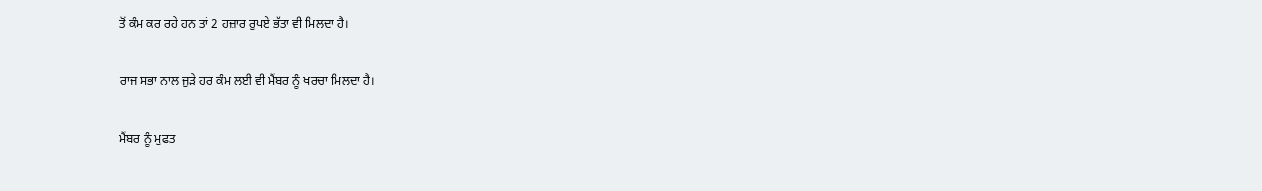ਤੋਂ ਕੰਮ ਕਰ ਰਹੇ ਹਨ ਤਾਂ 2 ਹਜ਼ਾਰ ਰੁਪਏ ਭੱਤਾ ਵੀ ਮਿਲਦਾ ਹੈ।

ਰਾਜ ਸਭਾ ਨਾਲ ਜੁੜੇ ਹਰ ਕੰਮ ਲਈ ਵੀ ਮੈਂਬਰ ਨੂੰ ਖਰਚਾ ਮਿਲਦਾ ਹੈ।

ਮੈਂਬਰ ਨੂੰ ਮੁਫਤ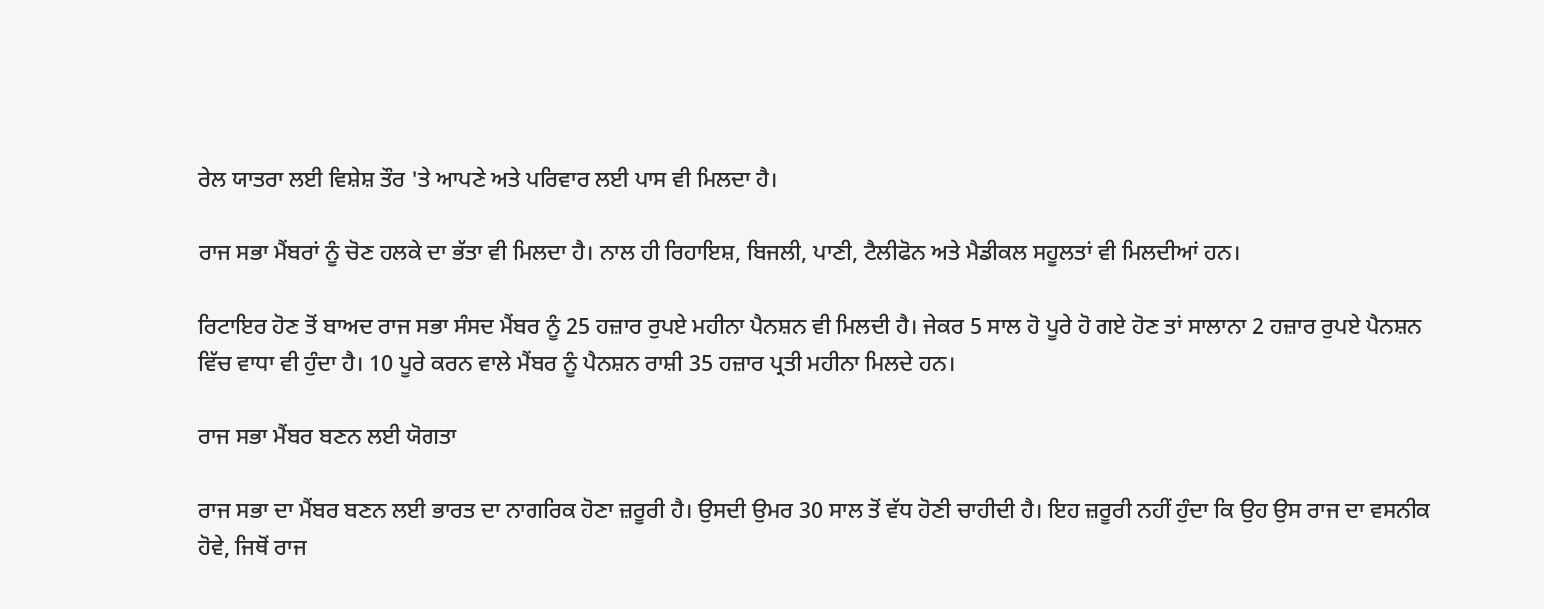ਰੇਲ ਯਾਤਰਾ ਲਈ ਵਿਸ਼ੇਸ਼ ਤੌਰ 'ਤੇ ਆਪਣੇ ਅਤੇ ਪਰਿਵਾਰ ਲਈ ਪਾਸ ਵੀ ਮਿਲਦਾ ਹੈ।

ਰਾਜ ਸਭਾ ਮੈਂਬਰਾਂ ਨੂੰ ਚੋਣ ਹਲਕੇ ਦਾ ਭੱਤਾ ਵੀ ਮਿਲਦਾ ਹੈ। ਨਾਲ ਹੀ ਰਿਹਾਇਸ਼, ਬਿਜਲੀ, ਪਾਣੀ, ਟੈਲੀਫੋਨ ਅਤੇ ਮੈਡੀਕਲ ਸਹੂਲਤਾਂ ਵੀ ਮਿਲਦੀਆਂ ਹਨ।

ਰਿਟਾਇਰ ਹੋਣ ਤੋਂ ਬਾਅਦ ਰਾਜ ਸਭਾ ਸੰਸਦ ਮੈਂਬਰ ਨੂੰ 25 ਹਜ਼ਾਰ ਰੁਪਏ ਮਹੀਨਾ ਪੈਨਸ਼ਨ ਵੀ ਮਿਲਦੀ ਹੈ। ਜੇਕਰ 5 ਸਾਲ ਹੋ ਪੂਰੇ ਹੋ ਗਏ ਹੋਣ ਤਾਂ ਸਾਲਾਨਾ 2 ਹਜ਼ਾਰ ਰੁਪਏ ਪੈਨਸ਼ਨ ਵਿੱਚ ਵਾਧਾ ਵੀ ਹੁੰਦਾ ਹੈ। 10 ਪੂਰੇ ਕਰਨ ਵਾਲੇ ਮੈਂਬਰ ਨੂੰ ਪੈਨਸ਼ਨ ਰਾਸ਼ੀ 35 ਹਜ਼ਾਰ ਪ੍ਰਤੀ ਮਹੀਨਾ ਮਿਲਦੇ ਹਨ।

ਰਾਜ ਸਭਾ ਮੈਂਬਰ ਬਣਨ ਲਈ ਯੋਗਤਾ

ਰਾਜ ਸਭਾ ਦਾ ਮੈਂਬਰ ਬਣਨ ਲਈ ਭਾਰਤ ਦਾ ਨਾਗਰਿਕ ਹੋਣਾ ਜ਼ਰੂਰੀ ਹੈ। ਉਸਦੀ ਉਮਰ 30 ਸਾਲ ਤੋਂ ਵੱਧ ਹੋਣੀ ਚਾਹੀਦੀ ਹੈ। ਇਹ ਜ਼ਰੂਰੀ ਨਹੀਂ ਹੁੰਦਾ ਕਿ ਉਹ ਉਸ ਰਾਜ ਦਾ ਵਸਨੀਕ ਹੋਵੇ, ਜਿਥੋਂ ਰਾਜ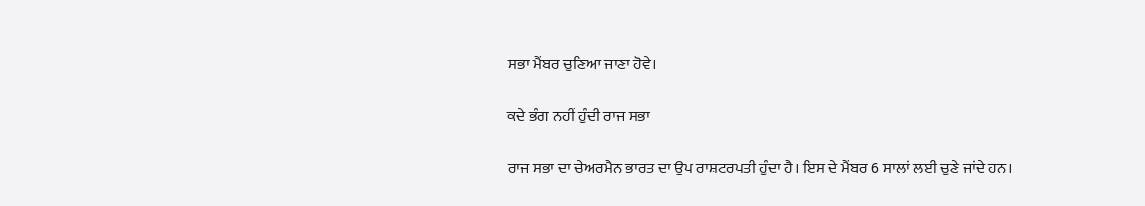ਸਭਾ ਮੈਂਬਰ ਚੁਣਿਆ ਜਾਣਾ ਹੋਵੇ।

ਕਦੇ ਭੰਗ ਨਹੀਂ ਹੁੰਦੀ ਰਾਜ ਸਭਾ

ਰਾਜ ਸਭਾ ਦਾ ਚੇਅਰਮੈਨ ਭਾਰਤ ਦਾ ਉਪ ਰਾਸ਼ਟਰਪਤੀ ਹੁੰਦਾ ਹੈ। ਇਸ ਦੇ ਮੈਂਬਰ 6 ਸਾਲਾਂ ਲਈ ਚੁਣੇ ਜਾਂਦੇ ਹਨ।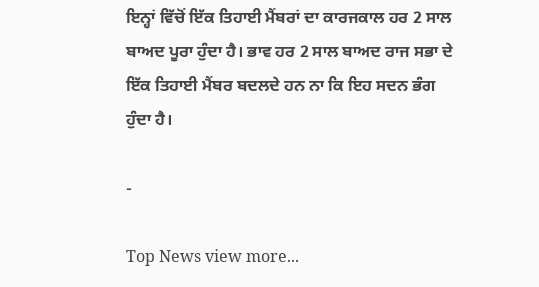ਇਨ੍ਹਾਂ ਵਿੱਚੋਂ ਇੱਕ ਤਿਹਾਈ ਮੈਂਬਰਾਂ ਦਾ ਕਾਰਜਕਾਲ ਹਰ 2 ਸਾਲ ਬਾਅਦ ਪੂਰਾ ਹੁੰਦਾ ਹੈ। ਭਾਵ ਹਰ 2 ਸਾਲ ਬਾਅਦ ਰਾਜ ਸਭਾ ਦੇ ਇੱਕ ਤਿਹਾਈ ਮੈਂਬਰ ਬਦਲਦੇ ਹਨ ਨਾ ਕਿ ਇਹ ਸਦਨ ਭੰਗ ਹੁੰਦਾ ਹੈ।

-

Top News view more...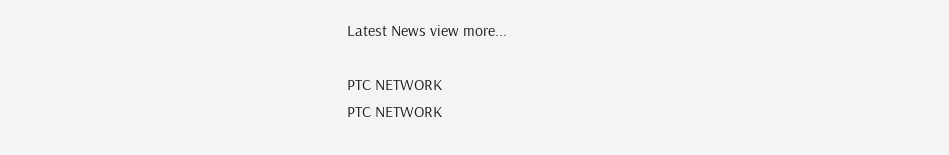Latest News view more...

PTC NETWORK
PTC NETWORK